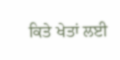ਕਿਤੇ ਖੇਤਾਂ ਲਈ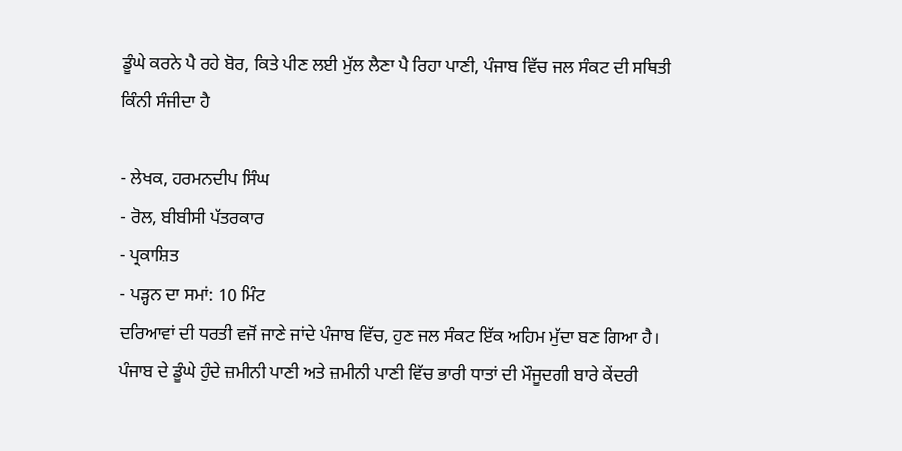ਡੂੰਘੇ ਕਰਨੇ ਪੈ ਰਹੇ ਬੋਰ, ਕਿਤੇ ਪੀਣ ਲਈ ਮੁੱਲ ਲੈਣਾ ਪੈ ਰਿਹਾ ਪਾਣੀ, ਪੰਜਾਬ ਵਿੱਚ ਜਲ ਸੰਕਟ ਦੀ ਸਥਿਤੀ ਕਿੰਨੀ ਸੰਜੀਦਾ ਹੈ

- ਲੇਖਕ, ਹਰਮਨਦੀਪ ਸਿੰਘ
- ਰੋਲ, ਬੀਬੀਸੀ ਪੱਤਰਕਾਰ
- ਪ੍ਰਕਾਸ਼ਿਤ
- ਪੜ੍ਹਨ ਦਾ ਸਮਾਂ: 10 ਮਿੰਟ
ਦਰਿਆਵਾਂ ਦੀ ਧਰਤੀ ਵਜੋਂ ਜਾਣੇ ਜਾਂਦੇ ਪੰਜਾਬ ਵਿੱਚ, ਹੁਣ ਜਲ ਸੰਕਟ ਇੱਕ ਅਹਿਮ ਮੁੱਦਾ ਬਣ ਗਿਆ ਹੈ।
ਪੰਜਾਬ ਦੇ ਡੂੰਘੇ ਹੁੰਦੇ ਜ਼ਮੀਨੀ ਪਾਣੀ ਅਤੇ ਜ਼ਮੀਨੀ ਪਾਣੀ ਵਿੱਚ ਭਾਰੀ ਧਾਤਾਂ ਦੀ ਮੌਜੂਦਗੀ ਬਾਰੇ ਕੇਂਦਰੀ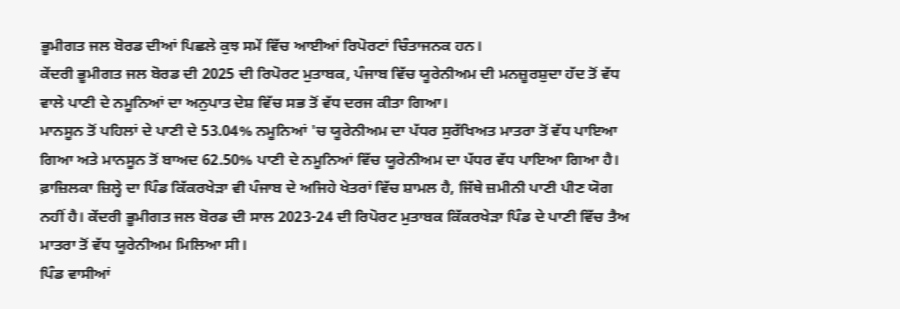ਭੂਮੀਗਤ ਜਲ ਬੋਰਡ ਦੀਆਂ ਪਿਛਲੇ ਕੁਝ ਸਮੇਂ ਵਿੱਚ ਆਈਆਂ ਰਿਪੋਰਟਾਂ ਚਿੰਤਾਜਨਕ ਹਨ।
ਕੇਂਦਰੀ ਭੂਮੀਗਤ ਜਲ ਬੋਰਡ ਦੀ 2025 ਦੀ ਰਿਪੋਰਟ ਮੁਤਾਬਕ, ਪੰਜਾਬ ਵਿੱਚ ਯੂਰੇਨੀਅਮ ਦੀ ਮਨਜ਼ੂਰਸ਼ੁਦਾ ਹੱਦ ਤੋਂ ਵੱਧ ਵਾਲੇ ਪਾਣੀ ਦੇ ਨਮੂਨਿਆਂ ਦਾ ਅਨੁਪਾਤ ਦੇਸ਼ ਵਿੱਚ ਸਭ ਤੋਂ ਵੱਧ ਦਰਜ ਕੀਤਾ ਗਿਆ।
ਮਾਨਸੂਨ ਤੋਂ ਪਹਿਲਾਂ ਦੇ ਪਾਣੀ ਦੇ 53.04% ਨਮੂਨਿਆਂ 'ਚ ਯੂਰੇਨੀਅਮ ਦਾ ਪੱਧਰ ਸੁਰੱਖਿਅਤ ਮਾਤਰਾ ਤੋਂ ਵੱਧ ਪਾਇਆ ਗਿਆ ਅਤੇ ਮਾਨਸੂਨ ਤੋਂ ਬਾਅਦ 62.50% ਪਾਣੀ ਦੇ ਨਮੂਨਿਆਂ ਵਿੱਚ ਯੂਰੇਨੀਅਮ ਦਾ ਪੱਧਰ ਵੱਧ ਪਾਇਆ ਗਿਆ ਹੈ।
ਫ਼ਾਜ਼ਿਲਕਾ ਜ਼ਿਲ੍ਹੇ ਦਾ ਪਿੰਡ ਕਿੱਕਰਖੇੜਾ ਵੀ ਪੰਜਾਬ ਦੇ ਅਜਿਹੇ ਖੇਤਰਾਂ ਵਿੱਚ ਸ਼ਾਮਲ ਹੈ, ਜਿੱਥੇ ਜ਼ਮੀਨੀ ਪਾਣੀ ਪੀਣ ਯੋਗ ਨਹੀਂ ਹੈ। ਕੇਂਦਰੀ ਭੂਮੀਗਤ ਜਲ ਬੋਰਡ ਦੀ ਸਾਲ 2023-24 ਦੀ ਰਿਪੋਰਟ ਮੁਤਾਬਕ ਕਿੱਕਰਖੇੜਾ ਪਿੰਡ ਦੇ ਪਾਣੀ ਵਿੱਚ ਤੈਅ ਮਾਤਰਾ ਤੋਂ ਵੱਧ ਯੂਰੇਨੀਅਮ ਮਿਲਿਆ ਸੀ।
ਪਿੰਡ ਵਾਸੀਆਂ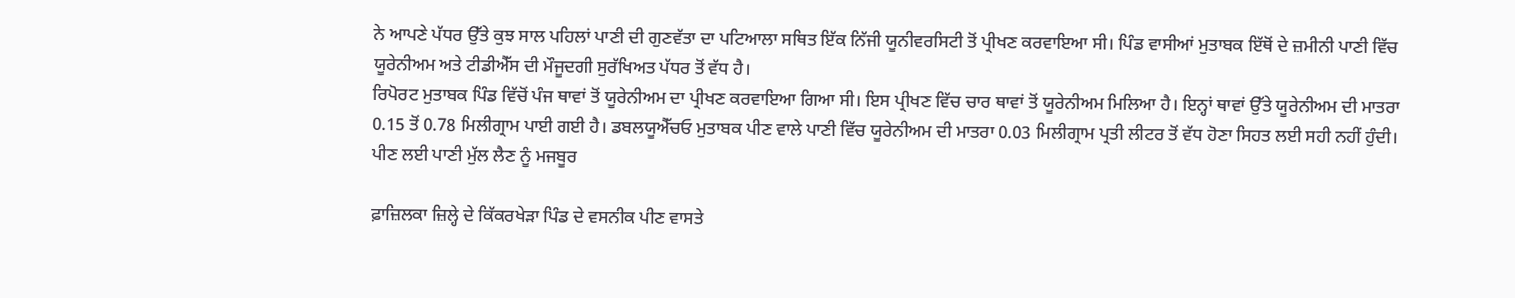ਨੇ ਆਪਣੇ ਪੱਧਰ ਉੱਤੇ ਕੁਝ ਸਾਲ ਪਹਿਲਾਂ ਪਾਣੀ ਦੀ ਗੁਣਵੱਤਾ ਦਾ ਪਟਿਆਲਾ ਸਥਿਤ ਇੱਕ ਨਿੱਜੀ ਯੂਨੀਵਰਸਿਟੀ ਤੋਂ ਪ੍ਰੀਖਣ ਕਰਵਾਇਆ ਸੀ। ਪਿੰਡ ਵਾਸੀਆਂ ਮੁਤਾਬਕ ਇੱਥੋਂ ਦੇ ਜ਼ਮੀਨੀ ਪਾਣੀ ਵਿੱਚ ਯੂਰੇਨੀਅਮ ਅਤੇ ਟੀਡੀਐੱਸ ਦੀ ਮੌਜੂਦਗੀ ਸੁਰੱਖਿਅਤ ਪੱਧਰ ਤੋਂ ਵੱਧ ਹੈ।
ਰਿਪੋਰਟ ਮੁਤਾਬਕ ਪਿੰਡ ਵਿੱਚੋਂ ਪੰਜ ਥਾਵਾਂ ਤੋਂ ਯੂਰੇਨੀਅਮ ਦਾ ਪ੍ਰੀਖਣ ਕਰਵਾਇਆ ਗਿਆ ਸੀ। ਇਸ ਪ੍ਰੀਖਣ ਵਿੱਚ ਚਾਰ ਥਾਵਾਂ ਤੋਂ ਯੂਰੇਨੀਅਮ ਮਿਲਿਆ ਹੈ। ਇਨ੍ਹਾਂ ਥਾਵਾਂ ਉੱਤੇ ਯੂਰੇਨੀਅਮ ਦੀ ਮਾਤਰਾ 0.15 ਤੋਂ 0.78 ਮਿਲੀਗ੍ਰਾਮ ਪਾਈ ਗਈ ਹੈ। ਡਬਲਯੂਐੱਚਓ ਮੁਤਾਬਕ ਪੀਣ ਵਾਲੇ ਪਾਣੀ ਵਿੱਚ ਯੂਰੇਨੀਅਮ ਦੀ ਮਾਤਰਾ 0.03 ਮਿਲੀਗ੍ਰਾਮ ਪ੍ਰਤੀ ਲੀਟਰ ਤੋਂ ਵੱਧ ਹੋਣਾ ਸਿਹਤ ਲਈ ਸਹੀ ਨਹੀਂ ਹੁੰਦੀ।
ਪੀਣ ਲਈ ਪਾਣੀ ਮੁੱਲ ਲੈਣ ਨੂੰ ਮਜਬੂਰ

ਫ਼ਾਜ਼ਿਲਕਾ ਜ਼ਿਲ੍ਹੇ ਦੇ ਕਿੱਕਰਖੇੜਾ ਪਿੰਡ ਦੇ ਵਸਨੀਕ ਪੀਣ ਵਾਸਤੇ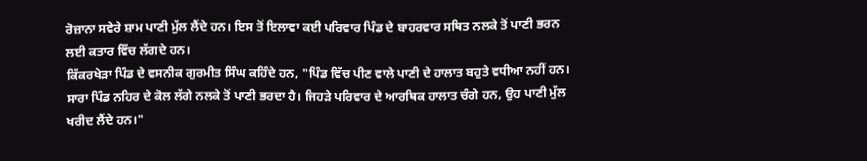ਰੋਜ਼ਾਨਾ ਸਵੇਰੇ ਸ਼ਾਮ ਪਾਣੀ ਮੁੱਲ ਲੈਂਦੇ ਹਨ। ਇਸ ਤੋਂ ਇਲਾਵਾ ਕਈ ਪਰਿਵਾਰ ਪਿੰਡ ਦੇ ਬਾਹਰਵਾਰ ਸਥਿਤ ਨਲਕੇ ਤੋਂ ਪਾਣੀ ਭਰਨ ਲਈ ਕਤਾਰ ਵਿੱਚ ਲੱਗਦੇ ਹਨ।
ਕਿੱਕਰਖੇੜਾ ਪਿੰਡ ਦੇ ਵਸਨੀਕ ਗੁਰਮੀਤ ਸਿੰਘ ਕਹਿੰਦੇ ਹਨ, "ਪਿੰਡ ਵਿੱਚ ਪੀਣ ਵਾਲੇ ਪਾਣੀ ਦੇ ਹਾਲਾਤ ਬਹੁਤੇ ਵਧੀਆ ਨਹੀਂ ਹਨ। ਸਾਰਾ ਪਿੰਡ ਨਹਿਰ ਦੇ ਕੋਲ ਲੱਗੇ ਨਲਕੇ ਤੋਂ ਪਾਣੀ ਭਰਦਾ ਹੈ। ਜਿਹੜੇ ਪਰਿਵਾਰ ਦੇ ਆਰਥਿਕ ਹਾਲਾਤ ਚੰਗੇ ਹਨ, ਉਹ ਪਾਣੀ ਮੁੱਲ ਖਰੀਦ ਲੈਂਦੇ ਹਨ।"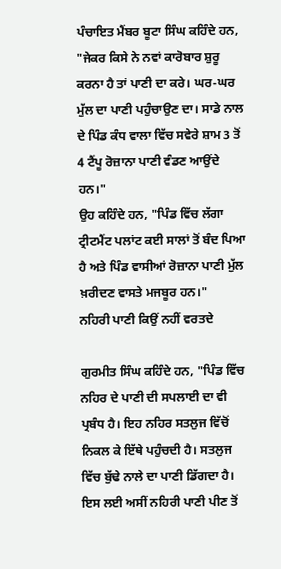ਪੰਚਾਇਤ ਮੈਂਬਰ ਬੂਟਾ ਸਿੰਘ ਕਹਿੰਦੇ ਹਨ, "ਜੇਕਰ ਕਿਸੇ ਨੇ ਨਵਾਂ ਕਾਰੋਬਾਰ ਸ਼ੁਰੂ ਕਰਨਾ ਹੈ ਤਾਂ ਪਾਣੀ ਦਾ ਕਰੇ। ਘਰ-ਘਰ ਮੁੱਲ ਦਾ ਪਾਣੀ ਪਹੁੰਚਾਉਣ ਦਾ। ਸਾਡੇ ਨਾਲ ਦੇ ਪਿੰਡ ਕੰਧ ਵਾਲਾ ਵਿੱਚ ਸਵੇਰੇ ਸ਼ਾਮ 3 ਤੋਂ 4 ਟੈਂਪੂ ਰੋਜ਼ਾਨਾ ਪਾਣੀ ਵੰਡਣ ਆਉਂਦੇ ਹਨ।"
ਉਹ ਕਹਿੰਦੇ ਹਨ, "ਪਿੰਡ ਵਿੱਚ ਲੱਗਾ ਟ੍ਰੀਟਮੈਂਟ ਪਲਾਂਟ ਕਈ ਸਾਲਾਂ ਤੋਂ ਬੰਦ ਪਿਆ ਹੈ ਅਤੇ ਪਿੰਡ ਵਾਸੀਆਂ ਰੋਜ਼ਾਨਾ ਪਾਣੀ ਮੁੱਲ ਖ਼ਰੀਦਣ ਵਾਸਤੇ ਮਜਬੂਰ ਹਨ।"
ਨਹਿਰੀ ਪਾਣੀ ਕਿਉਂ ਨਹੀਂ ਵਰਤਦੇ

ਗੁਰਮੀਤ ਸਿੰਘ ਕਹਿੰਦੇ ਹਨ, "ਪਿੰਡ ਵਿੱਚ ਨਹਿਰ ਦੇ ਪਾਣੀ ਦੀ ਸਪਲਾਈ ਦਾ ਵੀ ਪ੍ਰਬੰਧ ਹੈ। ਇਹ ਨਹਿਰ ਸਤਲੁਜ ਵਿੱਚੋਂ ਨਿਕਲ ਕੇ ਇੱਥੇ ਪਹੁੰਚਦੀ ਹੈ। ਸਤਲੁਜ ਵਿੱਚ ਬੁੱਢੇ ਨਾਲੇ ਦਾ ਪਾਣੀ ਡਿੱਗਦਾ ਹੈ। ਇਸ ਲਈ ਅਸੀਂ ਨਹਿਰੀ ਪਾਣੀ ਪੀਣ ਤੋਂ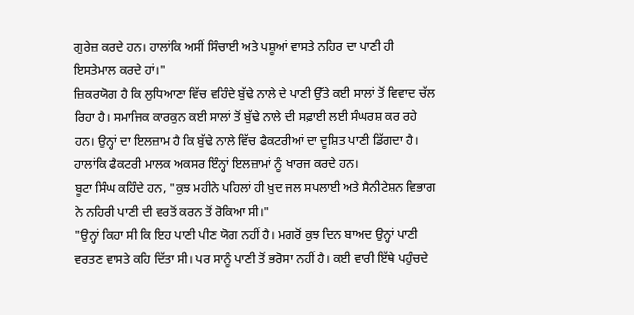ਗੁਰੇਜ਼ ਕਰਦੇ ਹਨ। ਹਾਲਾਂਕਿ ਅਸੀਂ ਸਿੰਚਾਈ ਅਤੇ ਪਸ਼ੂਆਂ ਵਾਸਤੇ ਨਹਿਰ ਦਾ ਪਾਣੀ ਹੀ ਇਸਤੇਮਾਲ ਕਰਦੇ ਹਾਂ।"
ਜ਼ਿਕਰਯੋਗ ਹੈ ਕਿ ਲੁਧਿਆਣਾ ਵਿੱਚ ਵਹਿੰਦੇ ਬੁੱਢੇ ਨਾਲੇ ਦੇ ਪਾਣੀ ਉੱਤੇ ਕਈ ਸਾਲਾਂ ਤੋਂ ਵਿਵਾਦ ਚੱਲ ਰਿਹਾ ਹੈ। ਸਮਾਜਿਕ ਕਾਰਕੁਨ ਕਈ ਸਾਲਾਂ ਤੋਂ ਬੁੱਢੇ ਨਾਲੇ ਦੀ ਸਫ਼ਾਈ ਲਈ ਸੰਘਰਸ਼ ਕਰ ਰਹੇ ਹਨ। ਉਨ੍ਹਾਂ ਦਾ ਇਲਜ਼ਾਮ ਹੈ ਕਿ ਬੁੱਢੇ ਨਾਲੇ ਵਿੱਚ ਫੈਕਟਰੀਆਂ ਦਾ ਦੂਸ਼ਿਤ ਪਾਣੀ ਡਿੱਗਦਾ ਹੈ। ਹਾਲਾਂਕਿ ਫੈਕਟਰੀ ਮਾਲਕ ਅਕਸਰ ਇੰਨ੍ਹਾਂ ਇਲਜ਼ਾਮਾਂ ਨੂੰ ਖਾਰਜ ਕਰਦੇ ਹਨ।
ਬੂਟਾ ਸਿੰਘ ਕਹਿੰਦੇ ਹਨ, "ਕੁਝ ਮਹੀਨੇ ਪਹਿਲਾਂ ਹੀ ਖ਼ੁਦ ਜਲ ਸਪਲਾਈ ਅਤੇ ਸੈਨੀਟੇਸ਼ਨ ਵਿਭਾਗ ਨੇ ਨਹਿਰੀ ਪਾਣੀ ਦੀ ਵਰਤੋਂ ਕਰਨ ਤੋਂ ਰੋਕਿਆ ਸੀ।"
"ਉਨ੍ਹਾਂ ਕਿਹਾ ਸੀ ਕਿ ਇਹ ਪਾਣੀ ਪੀਣ ਯੋਗ ਨਹੀਂ ਹੈ। ਮਗਰੋਂ ਕੁਝ ਦਿਨ ਬਾਅਦ ਉਨ੍ਹਾਂ ਪਾਣੀ ਵਰਤਣ ਵਾਸਤੇ ਕਹਿ ਦਿੱਤਾ ਸੀ। ਪਰ ਸਾਨੂੰ ਪਾਣੀ ਤੋਂ ਭਰੋਸਾ ਨਹੀਂ ਹੈ। ਕਈ ਵਾਰੀ ਇੱਥੇ ਪਹੁੰਚਦੇ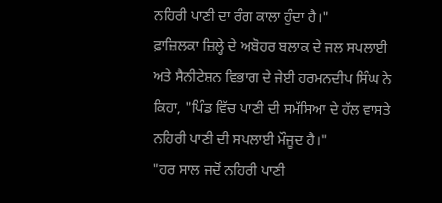ਨਹਿਰੀ ਪਾਣੀ ਦਾ ਰੰਗ ਕਾਲਾ ਹੁੰਦਾ ਹੈ।"
ਫ਼ਾਜ਼ਿਲਕਾ ਜ਼ਿਲ੍ਹੇ ਦੇ ਅਬੋਹਰ ਬਲਾਕ ਦੇ ਜਲ ਸਪਲਾਈ ਅਤੇ ਸੈਨੀਟੇਸ਼ਨ ਵਿਭਾਗ ਦੇ ਜੇਈ ਹਰਮਨਦੀਪ ਸਿੰਘ ਨੇ ਕਿਹਾ, "ਪਿੰਡ ਵਿੱਚ ਪਾਣੀ ਦੀ ਸਮੱਸਿਆ ਦੇ ਹੱਲ ਵਾਸਤੇ ਨਹਿਰੀ ਪਾਣੀ ਦੀ ਸਪਲਾਈ ਮੌਜੂਦ ਹੈ।"
"ਹਰ ਸਾਲ ਜਦੋਂ ਨਹਿਰੀ ਪਾਣੀ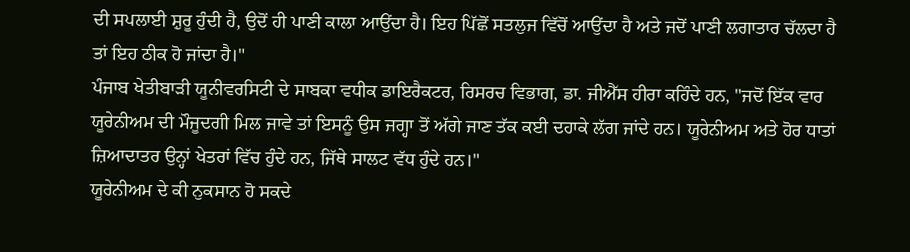ਦੀ ਸਪਲਾਈ ਸ਼ੁਰੂ ਹੁੰਦੀ ਹੈ, ਉਦੋਂ ਹੀ ਪਾਣੀ ਕਾਲਾ ਆਉਂਦਾ ਹੈ। ਇਹ ਪਿੱਛੋਂ ਸਤਲੁਜ ਵਿੱਚੋਂ ਆਉਂਦਾ ਹੈ ਅਤੇ ਜਦੋਂ ਪਾਣੀ ਲਗਾਤਾਰ ਚੱਲਦਾ ਹੈ ਤਾਂ ਇਹ ਠੀਕ ਹੋ ਜਾਂਦਾ ਹੈ।"
ਪੰਜਾਬ ਖੇਤੀਬਾੜੀ ਯੂਨੀਵਰਸਿਟੀ ਦੇ ਸਾਬਕਾ ਵਧੀਕ ਡਾਇਰੈਕਟਰ, ਰਿਸਰਚ ਵਿਭਾਗ, ਡਾ. ਜੀਐੱਸ ਹੀਰਾ ਕਹਿੰਦੇ ਹਨ, "ਜਦੋਂ ਇੱਕ ਵਾਰ ਯੂਰੇਨੀਅਮ ਦੀ ਮੌਜੂਦਗੀ ਮਿਲ ਜਾਵੇ ਤਾਂ ਇਸਨੂੰ ਉਸ ਜਗ੍ਹਾ ਤੋਂ ਅੱਗੇ ਜਾਣ ਤੱਕ ਕਈ ਦਹਾਕੇ ਲੱਗ ਜਾਂਦੇ ਹਨ। ਯੂਰੇਨੀਅਮ ਅਤੇ ਹੋਰ ਧਾਤਾਂ ਜ਼ਿਆਦਾਤਰ ਉਨ੍ਹਾਂ ਖੇਤਰਾਂ ਵਿੱਚ ਹੁੰਦੇ ਹਨ, ਜਿੱਥੇ ਸਾਲਟ ਵੱਧ ਹੁੰਦੇ ਹਨ।"
ਯੂਰੇਨੀਅਮ ਦੇ ਕੀ ਨੁਕਸਾਨ ਹੋ ਸਕਦੇ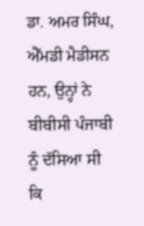ਡਾ. ਅਮਰ ਸਿੰਘ, ਐੱਮਡੀ ਮੈਡੀਸਨ ਹਨ, ਉਨ੍ਹਾਂ ਨੇ ਬੀਬੀਸੀ ਪੰਜਾਬੀ ਨੂੰ ਦੱਸਿਆ ਸੀ ਕਿ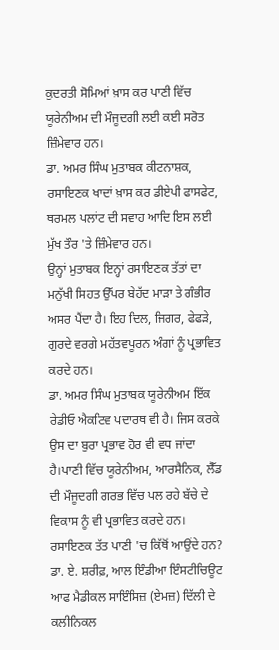ਕੁਦਰਤੀ ਸੋਮਿਆਂ ਖ਼ਾਸ ਕਰ ਪਾਣੀ ਵਿੱਚ ਯੂਰੇਨੀਅਮ ਦੀ ਮੌਜੂਦਗੀ ਲਈ ਕਈ ਸਰੋਤ ਜ਼ਿੰਮੇਵਾਰ ਹਨ।
ਡਾ. ਅਮਰ ਸਿੰਘ ਮੁਤਾਬਕ ਕੀਟਨਾਸ਼ਕ, ਰਸਾਇਣਕ ਖਾਦਾਂ ਖ਼ਾਸ ਕਰ ਡੀਏਪੀ ਫਾਸਫੇਟ, ਥਰਮਲ ਪਲਾਂਟ ਦੀ ਸਵਾਹ ਆਦਿ ਇਸ ਲਈ ਮੁੱਖ ਤੌਰ 'ਤੇ ਜ਼ਿੰਮੇਵਾਰ ਹਨ।
ਉਨ੍ਹਾਂ ਮੁਤਾਬਕ ਇਨ੍ਹਾਂ ਰਸਾਇਣਕ ਤੱਤਾਂ ਦਾ ਮਨੁੱਖੀ ਸਿਹਤ ਉੱਪਰ ਬੇਹੱਦ ਮਾੜਾ ਤੇ ਗੰਭੀਰ ਅਸਰ ਪੈਂਦਾ ਹੈ। ਇਹ ਦਿਲ, ਜਿਗਰ, ਫੇਫੜੇ, ਗੁਰਦੇ ਵਰਗੇ ਮਹੱਤਵਪੂਰਨ ਅੰਗਾਂ ਨੂੰ ਪ੍ਰਭਾਵਿਤ ਕਰਦੇ ਹਨ।
ਡਾ. ਅਮਰ ਸਿੰਘ ਮੁਤਾਬਕ ਯੂਰੇਨੀਅਮ ਇੱਕ ਰੇਡੀਓ ਐਕਟਿਵ ਪਦਾਰਥ ਵੀ ਹੈ। ਜਿਸ ਕਰਕੇ ਉਸ ਦਾ ਬੁਰਾ ਪ੍ਰਭਾਵ ਹੋਰ ਵੀ ਵਧ ਜਾਂਦਾ ਹੈ।ਪਾਣੀ ਵਿੱਚ ਯੂਰੇਨੀਅਮ, ਆਰਸੈਨਿਕ, ਲੈੱਡ ਦੀ ਮੌਜੂਦਗੀ ਗਰਭ ਵਿੱਚ ਪਲ ਰਹੇ ਬੱਚੇ ਦੇ ਵਿਕਾਸ ਨੂੰ ਵੀ ਪ੍ਰਭਾਵਿਤ ਕਰਦੇ ਹਨ।
ਰਸਾਇਣਕ ਤੱਤ ਪਾਣੀ 'ਚ ਕਿੱਥੋਂ ਆਉਂਦੇ ਹਨ?
ਡਾ. ਏ. ਸ਼ਰੀਫ਼, ਆਲ ਇੰਡੀਆ ਇੰਸਟੀਚਿਊਟ ਆਫ ਮੈਡੀਕਲ ਸਾਇੰਸਿਜ਼ (ਏਮਜ਼) ਦਿੱਲੀ ਦੇ ਕਲੀਨਿਕਲ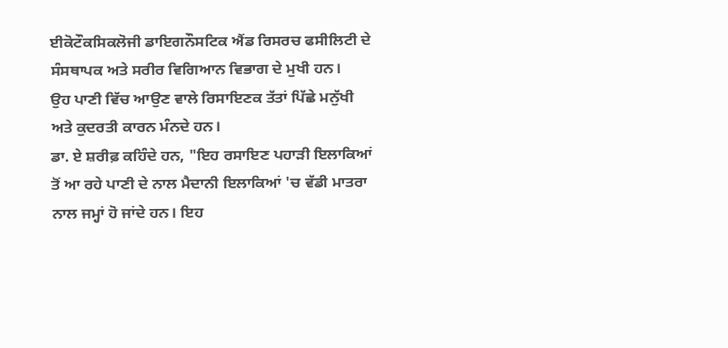ਈਕੋਟੌਕਸਿਕਲੋਜੀ ਡਾਇਗਨੌਸਟਿਕ ਐਂਡ ਰਿਸਰਚ ਫਸੀਲਿਟੀ ਦੇ ਸੰਸਥਾਪਕ ਅਤੇ ਸਰੀਰ ਵਿਗਿਆਨ ਵਿਭਾਗ ਦੇ ਮੁਖੀ ਹਨ।
ਉਹ ਪਾਣੀ ਵਿੱਚ ਆਉਣ ਵਾਲੇ ਰਿਸਾਇਣਕ ਤੱਤਾਂ ਪਿੱਛੇ ਮਨੁੱਖੀ ਅਤੇ ਕੁਦਰਤੀ ਕਾਰਨ ਮੰਨਦੇ ਹਨ।
ਡਾ. ਏ ਸ਼ਰੀਫ਼ ਕਹਿੰਦੇ ਹਨ, "ਇਹ ਰਸਾਇਣ ਪਹਾੜੀ ਇਲਾਕਿਆਂ ਤੋਂ ਆ ਰਹੇ ਪਾਣੀ ਦੇ ਨਾਲ ਮੈਦਾਨੀ ਇਲਾਕਿਆਂ 'ਚ ਵੱਡੀ ਮਾਤਰਾ ਨਾਲ ਜਮ੍ਹਾਂ ਹੋ ਜਾਂਦੇ ਹਨ। ਇਹ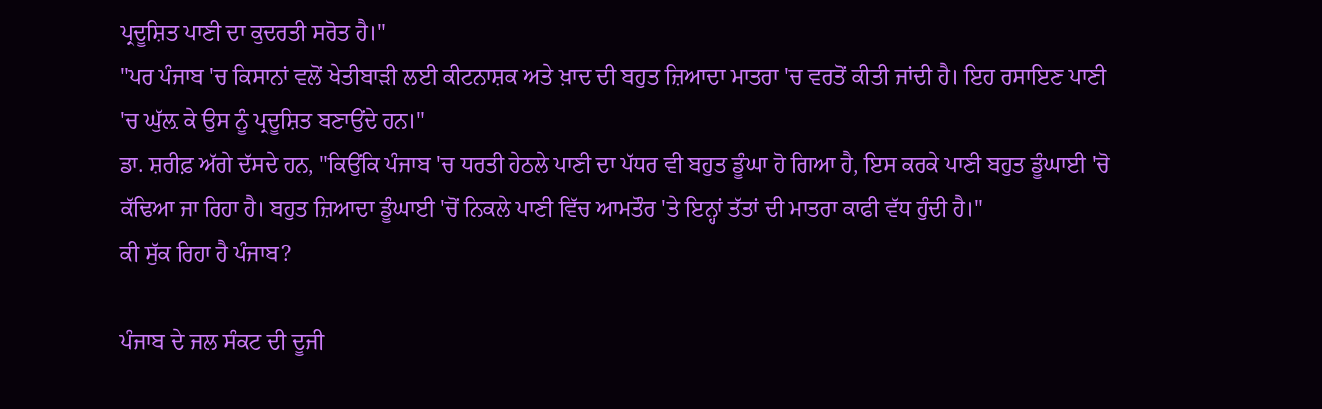ਪ੍ਰਦੂਸ਼ਿਤ ਪਾਣੀ ਦਾ ਕੁਦਰਤੀ ਸਰੋਤ ਹੈ।"
"ਪਰ ਪੰਜਾਬ 'ਚ ਕਿਸਾਨਾਂ ਵਲੋਂ ਖੇਤੀਬਾੜੀ ਲਈ ਕੀਟਨਾਸ਼ਕ ਅਤੇ ਖ਼ਾਦ ਦੀ ਬਹੁਤ ਜ਼ਿਆਦਾ ਮਾਤਰਾ 'ਚ ਵਰਤੋਂ ਕੀਤੀ ਜਾਂਦੀ ਹੈ। ਇਹ ਰਸਾਇਣ ਪਾਣੀ 'ਚ ਘੁੱਲ਼ ਕੇ ਉਸ ਨੂੰ ਪ੍ਰਦੂਸ਼ਿਤ ਬਣਾਉਂਦੇ ਹਨ।"
ਡਾ. ਸ਼ਰੀਫ਼ ਅੱਗੇ ਦੱਸਦੇ ਹਨ, "ਕਿਉਂਕਿ ਪੰਜਾਬ 'ਚ ਧਰਤੀ ਹੇਠਲੇ ਪਾਣੀ ਦਾ ਪੱਧਰ ਵੀ ਬਹੁਤ ਡੂੰਘਾ ਹੋ ਗਿਆ ਹੈ, ਇਸ ਕਰਕੇ ਪਾਣੀ ਬਹੁਤ ਡੂੰਘਾਈ 'ਚੋ ਕੱਢਿਆ ਜਾ ਰਿਹਾ ਹੈ। ਬਹੁਤ ਜ਼ਿਆਦਾ ਡੂੰਘਾਈ 'ਚੋਂ ਨਿਕਲੇ ਪਾਣੀ ਵਿੱਚ ਆਮਤੌਰ 'ਤੇ ਇਨ੍ਹਾਂ ਤੱਤਾਂ ਦੀ ਮਾਤਰਾ ਕਾਫੀ ਵੱਧ ਹੁੰਦੀ ਹੈ।"
ਕੀ ਸੁੱਕ ਰਿਹਾ ਹੈ ਪੰਜਾਬ?

ਪੰਜਾਬ ਦੇ ਜਲ ਸੰਕਟ ਦੀ ਦੂਜੀ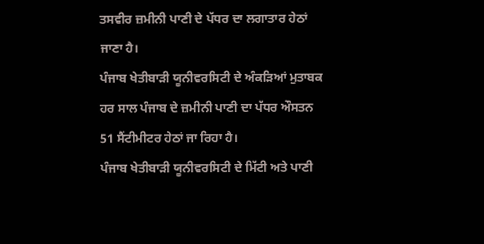ਤਸਵੀਰ ਜ਼ਮੀਨੀ ਪਾਣੀ ਦੇ ਪੱਧਰ ਦਾ ਲਗਾਤਾਰ ਹੇਠਾਂ ਜਾਣਾ ਹੈ।
ਪੰਜਾਬ ਖੇਤੀਬਾੜੀ ਯੂਨੀਵਰਸਿਟੀ ਦੇ ਅੰਕੜਿਆਂ ਮੁਤਾਬਕ ਹਰ ਸਾਲ ਪੰਜਾਬ ਦੇ ਜ਼ਮੀਨੀ ਪਾਣੀ ਦਾ ਪੱਧਰ ਔਸਤਨ 51 ਸੈਂਟੀਮੀਟਰ ਹੇਠਾਂ ਜਾ ਰਿਹਾ ਹੈ।
ਪੰਜਾਬ ਖੇਤੀਬਾੜੀ ਯੂਨੀਵਰਸਿਟੀ ਦੇ ਮਿੱਟੀ ਅਤੇ ਪਾਣੀ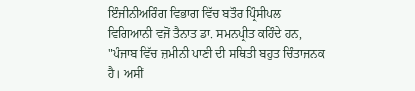ਇੰਜੀਨੀਅਰਿੰਗ ਵਿਭਾਗ ਵਿੱਚ ਬਤੌਰ ਪ੍ਰਿੰਸੀਪਲ ਵਿਗਿਆਨੀ ਵਜੋਂ ਤੈਨਾਤ ਡਾ. ਸਮਨਪ੍ਰੀਤ ਕਹਿੰਦੇ ਹਨ, "ਪੰਜਾਬ ਵਿੱਚ ਜ਼ਮੀਨੀ ਪਾਣੀ ਦੀ ਸਥਿਤੀ ਬਹੁਤ ਚਿੰਤਾਜਨਕ ਹੈ। ਅਸੀਂ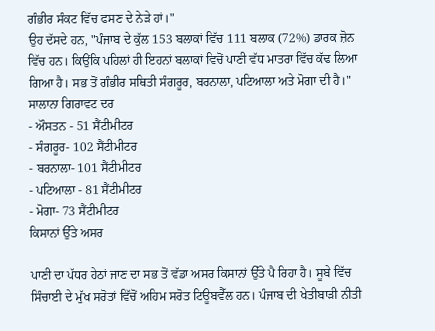ਗੰਭੀਰ ਸੰਕਟ ਵਿੱਚ ਫਸਣ ਦੇ ਨੇੜੇ ਹਾਂ।"
ਉਹ ਦੱਸਦੇ ਹਨ, "ਪੰਜਾਬ ਦੇ ਕੁੱਲ 153 ਬਲਾਕਾਂ ਵਿੱਚ 111 ਬਲਾਕ (72%) ਡਾਰਕ ਜ਼ੋਨ ਵਿੱਚ ਹਨ। ਕਿਉਂਕਿ ਪਹਿਲਾਂ ਹੀ ਇਹਨਾਂ ਬਲਾਕਾਂ ਵਿਚੋਂ ਪਾਣੀ ਵੱਧ ਮਾਤਰਾ ਵਿੱਚ ਕੱਢ ਲਿਆ ਗਿਆ ਹੈ। ਸਭ ਤੋਂ ਗੰਭੀਰ ਸਥਿਤੀ ਸੰਗਰੂਰ, ਬਰਨਾਲਾ, ਪਟਿਆਲਾ ਅਤੇ ਮੋਗਾ ਦੀ ਹੈ।"
ਸਾਲਾਨਾ ਗਿਰਾਵਟ ਦਰ
- ਔਸਤਨ - 51 ਸੈਂਟੀਮੀਟਰ
- ਸੰਗਰੂਰ- 102 ਸੈਂਟੀਮੀਟਰ
- ਬਰਨਾਲਾ- 101 ਸੈਂਟੀਮੀਟਰ
- ਪਟਿਆਲਾ - 81 ਸੈਂਟੀਮੀਟਰ
- ਮੋਗਾ- 73 ਸੈਂਟੀਮੀਟਰ
ਕਿਸਾਨਾਂ ਉੱਤੇ ਅਸਰ

ਪਾਣੀ ਦਾ ਪੱਧਰ ਹੇਠਾਂ ਜਾਣ ਦਾ ਸਭ ਤੋਂ ਵੱਡਾ ਅਸਰ ਕਿਸਾਨਾਂ ਉੱਤੇ ਪੈ ਰਿਹਾ ਹੈ। ਸੂਬੇ ਵਿੱਚ ਸਿੰਚਾਈ ਦੇ ਮੁੱਖ ਸਰੋਤਾਂ ਵਿੱਚੋਂ ਅਹਿਮ ਸਰੋਤ ਟਿਊਬਵੈੱਲ ਹਨ। ਪੰਜਾਬ ਦੀ ਖੇਤੀਬਾੜੀ ਨੀਤੀ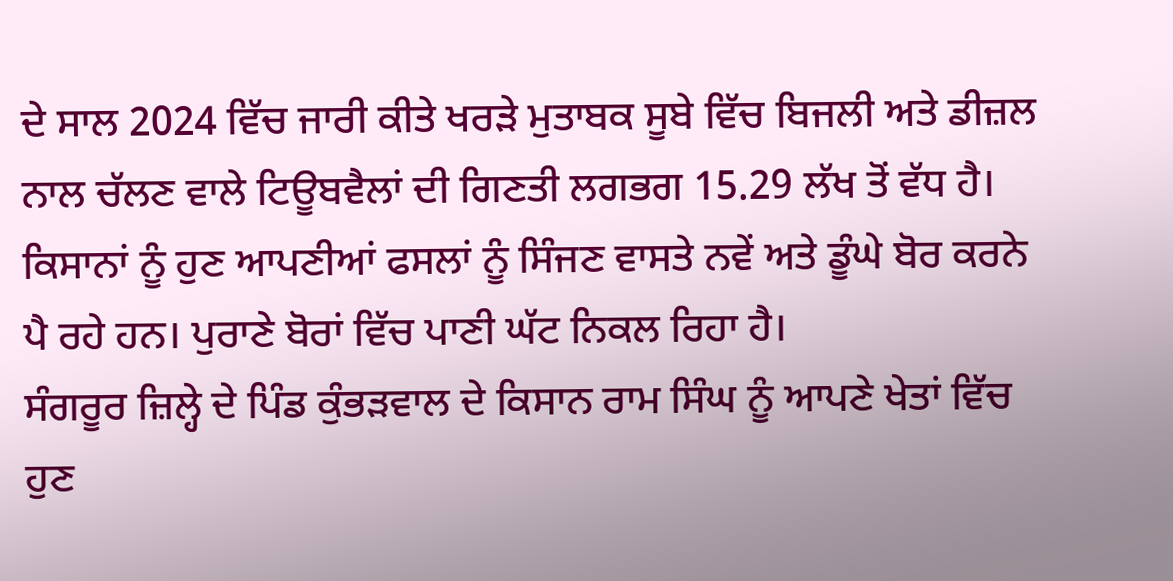ਦੇ ਸਾਲ 2024 ਵਿੱਚ ਜਾਰੀ ਕੀਤੇ ਖਰੜੇ ਮੁਤਾਬਕ ਸੂਬੇ ਵਿੱਚ ਬਿਜਲੀ ਅਤੇ ਡੀਜ਼ਲ ਨਾਲ ਚੱਲਣ ਵਾਲੇ ਟਿਊਬਵੈਲਾਂ ਦੀ ਗਿਣਤੀ ਲਗਭਗ 15.29 ਲੱਖ ਤੋਂ ਵੱਧ ਹੈ।
ਕਿਸਾਨਾਂ ਨੂੰ ਹੁਣ ਆਪਣੀਆਂ ਫਸਲਾਂ ਨੂੰ ਸਿੰਜਣ ਵਾਸਤੇ ਨਵੇਂ ਅਤੇ ਡੂੰਘੇ ਬੋਰ ਕਰਨੇ ਪੈ ਰਹੇ ਹਨ। ਪੁਰਾਣੇ ਬੋਰਾਂ ਵਿੱਚ ਪਾਣੀ ਘੱਟ ਨਿਕਲ ਰਿਹਾ ਹੈ।
ਸੰਗਰੂਰ ਜ਼ਿਲ੍ਹੇ ਦੇ ਪਿੰਡ ਕੁੰਭੜਵਾਲ ਦੇ ਕਿਸਾਨ ਰਾਮ ਸਿੰਘ ਨੂੰ ਆਪਣੇ ਖੇਤਾਂ ਵਿੱਚ ਹੁਣ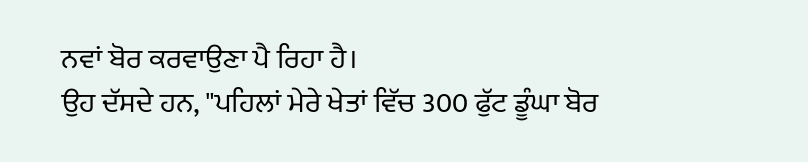ਨਵਾਂ ਬੋਰ ਕਰਵਾਉਣਾ ਪੈ ਰਿਹਾ ਹੈ।
ਉਹ ਦੱਸਦੇ ਹਨ, "ਪਹਿਲਾਂ ਮੇਰੇ ਖੇਤਾਂ ਵਿੱਚ 300 ਫੁੱਟ ਡੂੰਘਾ ਬੋਰ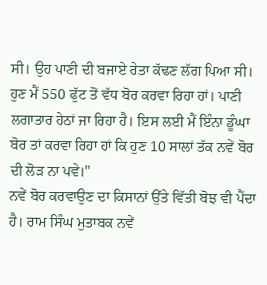ਸੀ। ਉਹ ਪਾਣੀ ਦੀ ਬਜਾਏ ਰੇਤਾ ਕੱਢਣ ਲੱਗ ਪਿਆ ਸੀ। ਹੁਣ ਮੈਂ 550 ਫੁੱਟ ਤੋਂ ਵੱਧ ਬੋਰ ਕਰਵਾ ਰਿਹਾ ਹਾਂ। ਪਾਣੀ ਲਗਾਤਾਰ ਹੇਠਾਂ ਜਾ ਰਿਹਾ ਹੈ। ਇਸ ਲਈ ਮੈਂ ਇੰਨਾ ਡੂੰਘਾ ਬੋਰ ਤਾਂ ਕਰਵਾ ਰਿਹਾ ਹਾਂ ਕਿ ਹੁਣ 10 ਸਾਲਾਂ ਤੱਕ ਨਵੇਂ ਬੋਰ ਦੀ ਲੋੜ ਨਾ ਪਵੇ।"
ਨਵੇਂ ਬੋਰ ਕਰਵਾਉਣ ਦਾ ਕਿਸਾਨਾਂ ਉੱਤੇ ਵਿੱਤੀ ਬੋਝ ਵੀ ਪੈਂਦਾ ਹੈ। ਰਾਮ ਸਿੰਘ ਮੁਤਾਬਕ ਨਵੇਂ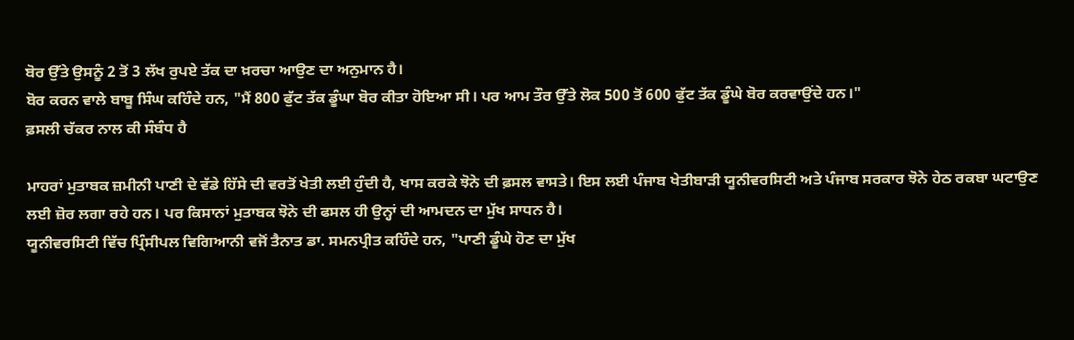ਬੋਰ ਉੱਤੇ ਉਸਨੂੰ 2 ਤੋਂ 3 ਲੱਖ ਰੁਪਏ ਤੱਕ ਦਾ ਖ਼ਰਚਾ ਆਉਣ ਦਾ ਅਨੁਮਾਨ ਹੈ।
ਬੋਰ ਕਰਨ ਵਾਲੇ ਬਾਬੂ ਸਿੰਘ ਕਹਿੰਦੇ ਹਨ, "ਮੈਂ 800 ਫੁੱਟ ਤੱਕ ਡੂੰਘਾ ਬੋਰ ਕੀਤਾ ਹੋਇਆ ਸੀ। ਪਰ ਆਮ ਤੌਰ ਉੱਤੇ ਲੋਕ 500 ਤੋਂ 600 ਫੁੱਟ ਤੱਕ ਡੂੰਘੇ ਬੋਰ ਕਰਵਾਉਂਦੇ ਹਨ।"
ਫ਼ਸਲੀ ਚੱਕਰ ਨਾਲ ਕੀ ਸੰਬੰਧ ਹੈ

ਮਾਹਰਾਂ ਮੁਤਾਬਕ ਜ਼ਮੀਨੀ ਪਾਣੀ ਦੇ ਵੱਡੇ ਹਿੱਸੇ ਦੀ ਵਰਤੋਂ ਖੇਤੀ ਲਈ ਹੁੰਦੀ ਹੈ, ਖਾਸ ਕਰਕੇ ਝੋਨੇ ਦੀ ਫ਼ਸਲ ਵਾਸਤੇ। ਇਸ ਲਈ ਪੰਜਾਬ ਖੇਤੀਬਾੜੀ ਯੂਨੀਵਰਸਿਟੀ ਅਤੇ ਪੰਜਾਬ ਸਰਕਾਰ ਝੋਨੇ ਹੇਠ ਰਕਬਾ ਘਟਾਉਣ ਲਈ ਜ਼ੋਰ ਲਗਾ ਰਹੇ ਹਨ। ਪਰ ਕਿਸਾਨਾਂ ਮੁਤਾਬਕ ਝੋਨੇ ਦੀ ਫਸਲ ਹੀ ਉਨ੍ਹਾਂ ਦੀ ਆਮਦਨ ਦਾ ਮੁੱਖ ਸਾਧਨ ਹੈ।
ਯੂਨੀਵਰਸਿਟੀ ਵਿੱਚ ਪ੍ਰਿੰਸੀਪਲ ਵਿਗਿਆਨੀ ਵਜੋਂ ਤੈਨਾਤ ਡਾ. ਸਮਨਪ੍ਰੀਤ ਕਹਿੰਦੇ ਹਨ, "ਪਾਣੀ ਡੂੰਘੇ ਹੋਣ ਦਾ ਮੁੱਖ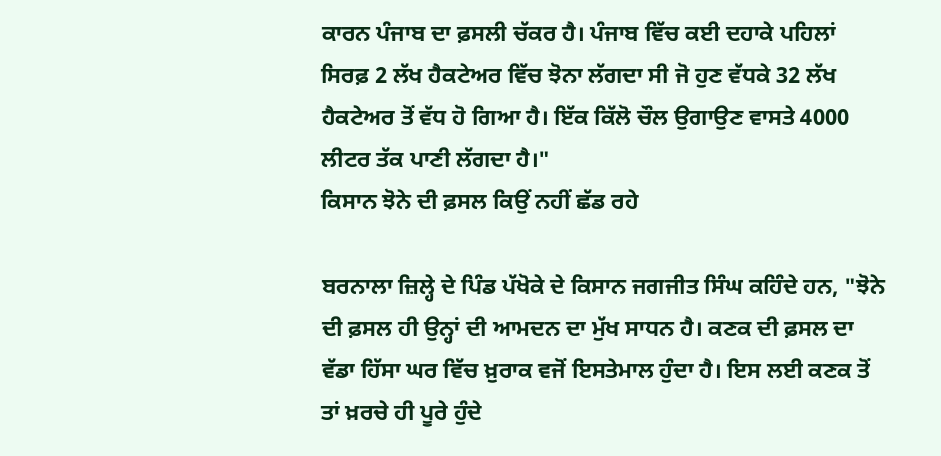ਕਾਰਨ ਪੰਜਾਬ ਦਾ ਫ਼ਸਲੀ ਚੱਕਰ ਹੈ। ਪੰਜਾਬ ਵਿੱਚ ਕਈ ਦਹਾਕੇ ਪਹਿਲਾਂ ਸਿਰਫ਼ 2 ਲੱਖ ਹੈਕਟੇਅਰ ਵਿੱਚ ਝੋਨਾ ਲੱਗਦਾ ਸੀ ਜੋ ਹੁਣ ਵੱਧਕੇ 32 ਲੱਖ ਹੈਕਟੇਅਰ ਤੋਂ ਵੱਧ ਹੋ ਗਿਆ ਹੈ। ਇੱਕ ਕਿੱਲੋ ਚੌਲ ਉਗਾਉਣ ਵਾਸਤੇ 4000 ਲੀਟਰ ਤੱਕ ਪਾਣੀ ਲੱਗਦਾ ਹੈ।"
ਕਿਸਾਨ ਝੋਨੇ ਦੀ ਫ਼ਸਲ ਕਿਉਂ ਨਹੀਂ ਛੱਡ ਰਹੇ

ਬਰਨਾਲਾ ਜ਼ਿਲ੍ਹੇ ਦੇ ਪਿੰਡ ਪੱਖੋਕੇ ਦੇ ਕਿਸਾਨ ਜਗਜੀਤ ਸਿੰਘ ਕਹਿੰਦੇ ਹਨ, "ਝੋਨੇ ਦੀ ਫ਼ਸਲ ਹੀ ਉਨ੍ਹਾਂ ਦੀ ਆਮਦਨ ਦਾ ਮੁੱਖ ਸਾਧਨ ਹੈ। ਕਣਕ ਦੀ ਫ਼ਸਲ ਦਾ ਵੱਡਾ ਹਿੱਸਾ ਘਰ ਵਿੱਚ ਖ਼ੁਰਾਕ ਵਜੋਂ ਇਸਤੇਮਾਲ ਹੁੰਦਾ ਹੈ। ਇਸ ਲਈ ਕਣਕ ਤੋਂ ਤਾਂ ਖ਼ਰਚੇ ਹੀ ਪੂਰੇ ਹੁੰਦੇ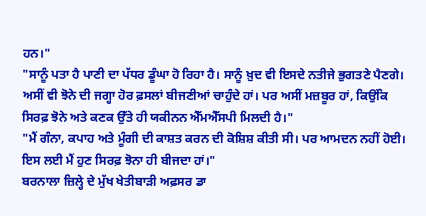ਹਨ।"
"ਸਾਨੂੰ ਪਤਾ ਹੈ ਪਾਣੀ ਦਾ ਪੱਧਰ ਡੂੰਘਾ ਹੋ ਰਿਹਾ ਹੈ। ਸਾਨੂੰ ਖ਼ੁਦ ਵੀ ਇਸਦੇ ਨਤੀਜੇ ਭੁਗਤਣੇ ਪੈਣਗੇ। ਅਸੀਂ ਵੀ ਝੋਨੇ ਦੀ ਜਗ੍ਹਾ ਹੋਰ ਫ਼ਸਲਾਂ ਬੀਜਣੀਆਂ ਚਾਹੁੰਦੇ ਹਾਂ। ਪਰ ਅਸੀਂ ਮਜ਼ਬੂਰ ਹਾਂ, ਕਿਉਂਕਿ ਸਿਰਫ਼ ਝੋਨੇ ਅਤੇ ਕਣਕ ਉੱਤੇ ਹੀ ਯਕੀਨਨ ਐੱਮਐੱਸਪੀ ਮਿਲਦੀ ਹੈ।"
"ਮੈਂ ਗੰਨਾ, ਕਪਾਹ ਅਤੇ ਮੂੰਗੀ ਦੀ ਕਾਸ਼ਤ ਕਰਨ ਦੀ ਕੋਸ਼ਿਸ਼ ਕੀਤੀ ਸੀ। ਪਰ ਆਮਦਨ ਨਹੀਂ ਹੋਈ। ਇਸ ਲਈ ਮੈਂ ਹੁਣ ਸਿਰਫ਼ ਝੋਨਾ ਹੀ ਬੀਜਦਾ ਹਾਂ।"
ਬਰਨਾਲਾ ਜ਼ਿਲ੍ਹੇ ਦੇ ਮੁੱਖ ਖੇਤੀਬਾੜੀ ਅਫ਼ਸਰ ਡਾ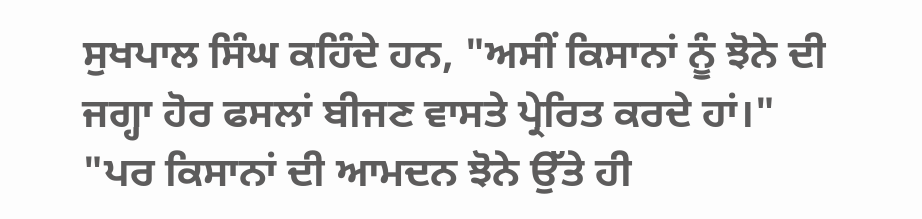ਸੁਖਪਾਲ ਸਿੰਘ ਕਹਿੰਦੇ ਹਨ, "ਅਸੀਂ ਕਿਸਾਨਾਂ ਨੂੰ ਝੋਨੇ ਦੀ ਜਗ੍ਹਾ ਹੋਰ ਫਸਲਾਂ ਬੀਜਣ ਵਾਸਤੇ ਪ੍ਰੇਰਿਤ ਕਰਦੇ ਹਾਂ।"
"ਪਰ ਕਿਸਾਨਾਂ ਦੀ ਆਮਦਨ ਝੋਨੇ ਉੱਤੇ ਹੀ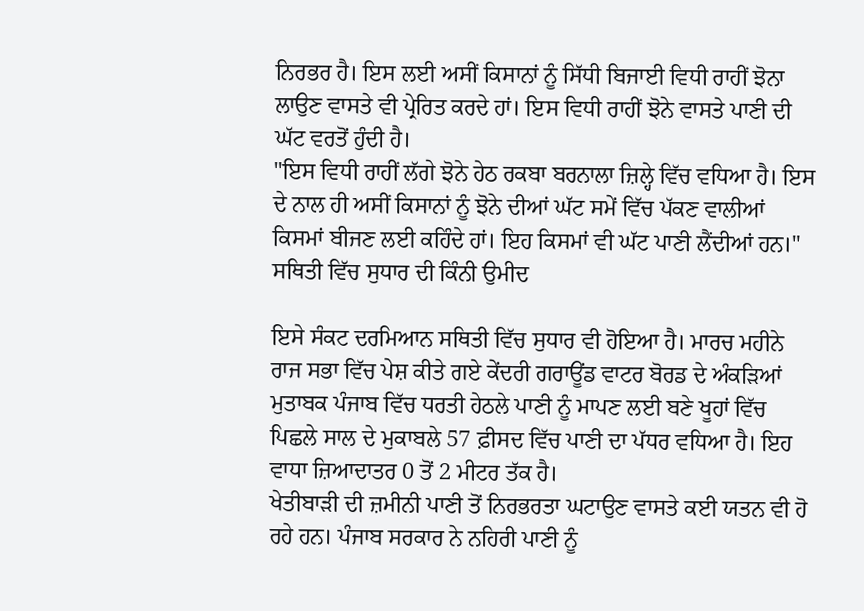ਨਿਰਭਰ ਹੈ। ਇਸ ਲਈ ਅਸੀਂ ਕਿਸਾਨਾਂ ਨੂੰ ਸਿੱਧੀ ਬਿਜਾਈ ਵਿਧੀ ਰਾਹੀਂ ਝੋਨਾ ਲਾਉਣ ਵਾਸਤੇ ਵੀ ਪ੍ਰੇਰਿਤ ਕਰਦੇ ਹਾਂ। ਇਸ ਵਿਧੀ ਰਾਹੀਂ ਝੋਨੇ ਵਾਸਤੇ ਪਾਣੀ ਦੀ ਘੱਟ ਵਰਤੋਂ ਹੁੰਦੀ ਹੈ।
"ਇਸ ਵਿਧੀ ਰਾਹੀਂ ਲੱਗੇ ਝੋਨੇ ਹੇਠ ਰਕਬਾ ਬਰਨਾਲਾ ਜ਼ਿਲ੍ਹੇ ਵਿੱਚ ਵਧਿਆ ਹੈ। ਇਸ ਦੇ ਨਾਲ ਹੀ ਅਸੀਂ ਕਿਸਾਨਾਂ ਨੂੰ ਝੋਨੇ ਦੀਆਂ ਘੱਟ ਸਮੇਂ ਵਿੱਚ ਪੱਕਣ ਵਾਲੀਆਂ ਕਿਸਮਾਂ ਬੀਜਣ ਲਈ ਕਹਿੰਦੇ ਹਾਂ। ਇਹ ਕਿਸਮਾਂ ਵੀ ਘੱਟ ਪਾਣੀ ਲੈਂਦੀਆਂ ਹਨ।"
ਸਥਿਤੀ ਵਿੱਚ ਸੁਧਾਰ ਦੀ ਕਿੰਨੀ ਉਮੀਦ

ਇਸੇ ਸੰਕਟ ਦਰਮਿਆਨ ਸਥਿਤੀ ਵਿੱਚ ਸੁਧਾਰ ਵੀ ਹੋਇਆ ਹੈ। ਮਾਰਚ ਮਹੀਨੇ ਰਾਜ ਸਭਾ ਵਿੱਚ ਪੇਸ਼ ਕੀਤੇ ਗਏ ਕੇਂਦਰੀ ਗਰਾਊਂਡ ਵਾਟਰ ਬੋਰਡ ਦੇ ਅੰਕੜਿਆਂ ਮੁਤਾਬਕ ਪੰਜਾਬ ਵਿੱਚ ਧਰਤੀ ਹੇਠਲੇ ਪਾਣੀ ਨੂੰ ਮਾਪਣ ਲਈ ਬਣੇ ਖੂਹਾਂ ਵਿੱਚ ਪਿਛਲੇ ਸਾਲ ਦੇ ਮੁਕਾਬਲੇ 57 ਫ਼ੀਸਦ ਵਿੱਚ ਪਾਣੀ ਦਾ ਪੱਧਰ ਵਧਿਆ ਹੈ। ਇਹ ਵਾਧਾ ਜ਼ਿਆਦਾਤਰ 0 ਤੋਂ 2 ਮੀਟਰ ਤੱਕ ਹੈ।
ਖੇਤੀਬਾੜੀ ਦੀ ਜ਼ਮੀਨੀ ਪਾਣੀ ਤੋਂ ਨਿਰਭਰਤਾ ਘਟਾਉਣ ਵਾਸਤੇ ਕਈ ਯਤਨ ਵੀ ਹੋ ਰਹੇ ਹਨ। ਪੰਜਾਬ ਸਰਕਾਰ ਨੇ ਨਹਿਰੀ ਪਾਣੀ ਨੂੰ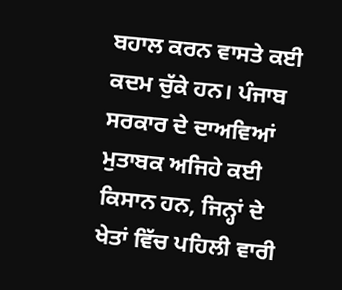ਬਹਾਲ ਕਰਨ ਵਾਸਤੇ ਕਈ ਕਦਮ ਚੁੱਕੇ ਹਨ। ਪੰਜਾਬ ਸਰਕਾਰ ਦੇ ਦਾਅਵਿਆਂ ਮੁਤਾਬਕ ਅਜਿਹੇ ਕਈ ਕਿਸਾਨ ਹਨ, ਜਿਨ੍ਹਾਂ ਦੇ ਖੇਤਾਂ ਵਿੱਚ ਪਹਿਲੀ ਵਾਰੀ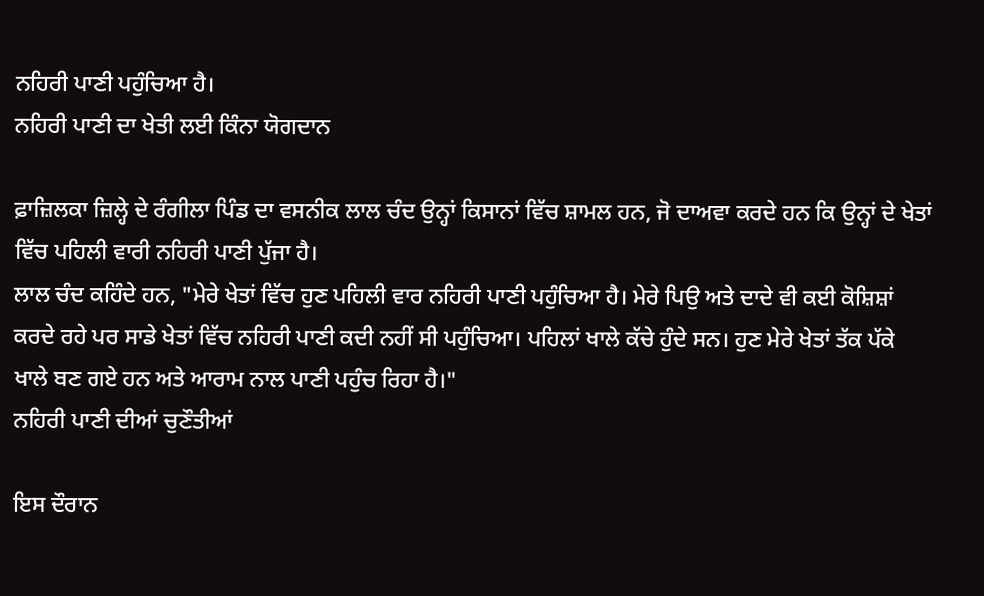ਨਹਿਰੀ ਪਾਣੀ ਪਹੁੰਚਿਆ ਹੈ।
ਨਹਿਰੀ ਪਾਣੀ ਦਾ ਖੇਤੀ ਲਈ ਕਿੰਨਾ ਯੋਗਦਾਨ

ਫ਼ਾਜ਼ਿਲਕਾ ਜ਼ਿਲ੍ਹੇ ਦੇ ਰੰਗੀਲਾ ਪਿੰਡ ਦਾ ਵਸਨੀਕ ਲਾਲ ਚੰਦ ਉਨ੍ਹਾਂ ਕਿਸਾਨਾਂ ਵਿੱਚ ਸ਼ਾਮਲ ਹਨ, ਜੋ ਦਾਅਵਾ ਕਰਦੇ ਹਨ ਕਿ ਉਨ੍ਹਾਂ ਦੇ ਖੇਤਾਂ ਵਿੱਚ ਪਹਿਲੀ ਵਾਰੀ ਨਹਿਰੀ ਪਾਣੀ ਪੁੱਜਾ ਹੈ।
ਲਾਲ ਚੰਦ ਕਹਿੰਦੇ ਹਨ, "ਮੇਰੇ ਖੇਤਾਂ ਵਿੱਚ ਹੁਣ ਪਹਿਲੀ ਵਾਰ ਨਹਿਰੀ ਪਾਣੀ ਪਹੁੰਚਿਆ ਹੈ। ਮੇਰੇ ਪਿਉ ਅਤੇ ਦਾਦੇ ਵੀ ਕਈ ਕੋਸ਼ਿਸ਼ਾਂ ਕਰਦੇ ਰਹੇ ਪਰ ਸਾਡੇ ਖੇਤਾਂ ਵਿੱਚ ਨਹਿਰੀ ਪਾਣੀ ਕਦੀ ਨਹੀਂ ਸੀ ਪਹੁੰਚਿਆ। ਪਹਿਲਾਂ ਖਾਲੇ ਕੱਚੇ ਹੁੰਦੇ ਸਨ। ਹੁਣ ਮੇਰੇ ਖੇਤਾਂ ਤੱਕ ਪੱਕੇ ਖਾਲੇ ਬਣ ਗਏ ਹਨ ਅਤੇ ਆਰਾਮ ਨਾਲ ਪਾਣੀ ਪਹੁੰਚ ਰਿਹਾ ਹੈ।"
ਨਹਿਰੀ ਪਾਣੀ ਦੀਆਂ ਚੁਣੌਤੀਆਂ

ਇਸ ਦੌਰਾਨ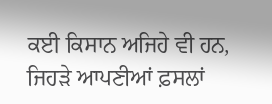ਕਈ ਕਿਸਾਨ ਅਜਿਹੇ ਵੀ ਹਨ, ਜਿਹੜੇ ਆਪਣੀਆਂ ਫ਼ਸਲਾਂ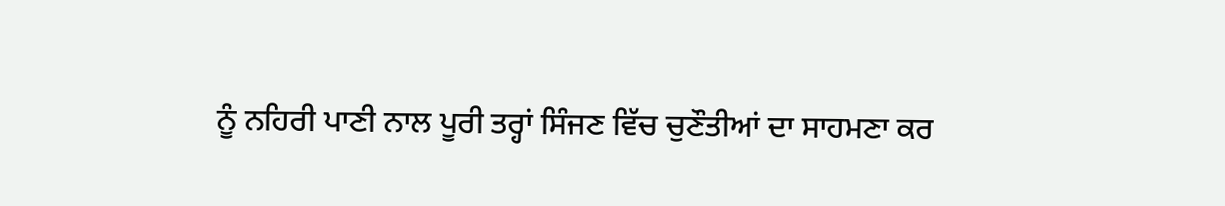ਨੂੰ ਨਹਿਰੀ ਪਾਣੀ ਨਾਲ ਪੂਰੀ ਤਰ੍ਹਾਂ ਸਿੰਜਣ ਵਿੱਚ ਚੁਣੌਤੀਆਂ ਦਾ ਸਾਹਮਣਾ ਕਰ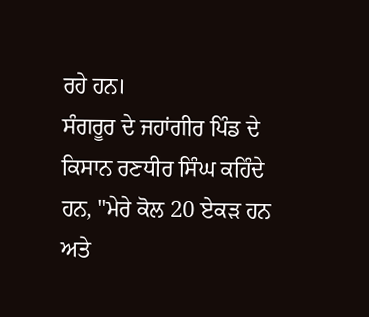ਰਹੇ ਹਨ।
ਸੰਗਰੂਰ ਦੇ ਜਹਾਂਗੀਰ ਪਿੰਡ ਦੇ ਕਿਸਾਨ ਰਣਧੀਰ ਸਿੰਘ ਕਹਿੰਦੇ ਹਨ, "ਮੇਰੇ ਕੋਲ 20 ਏਕੜ ਹਨ ਅਤੇ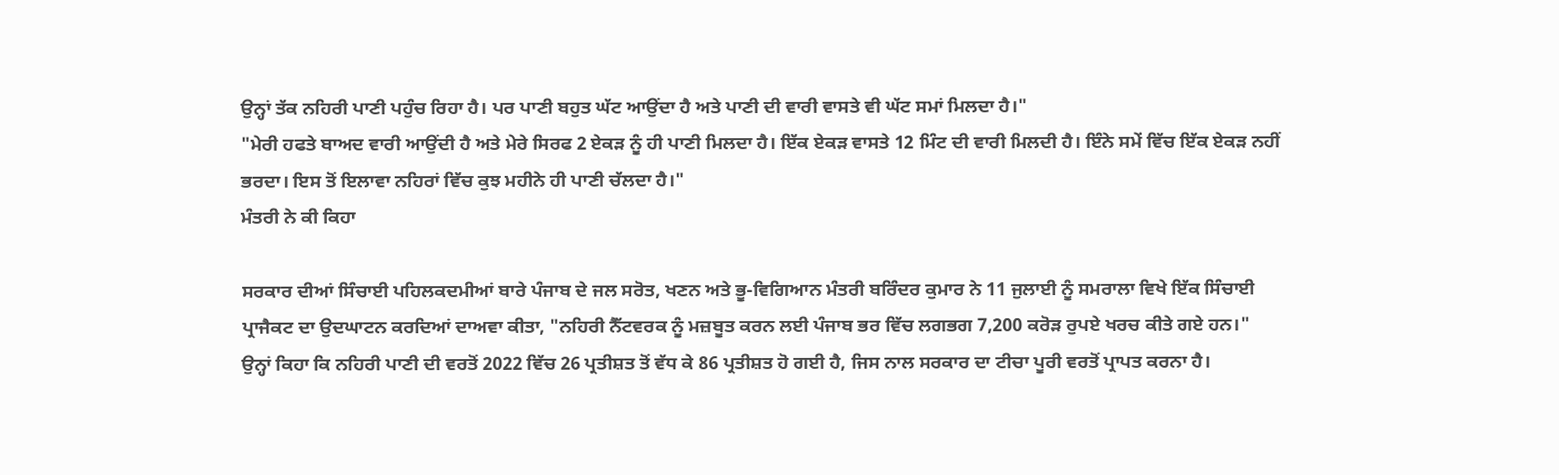ਉਨ੍ਹਾਂ ਤੱਕ ਨਹਿਰੀ ਪਾਣੀ ਪਹੁੰਚ ਰਿਹਾ ਹੈ। ਪਰ ਪਾਣੀ ਬਹੁਤ ਘੱਟ ਆਉਂਦਾ ਹੈ ਅਤੇ ਪਾਣੀ ਦੀ ਵਾਰੀ ਵਾਸਤੇ ਵੀ ਘੱਟ ਸਮਾਂ ਮਿਲਦਾ ਹੈ।"
"ਮੇਰੀ ਹਫਤੇ ਬਾਅਦ ਵਾਰੀ ਆਉਂਦੀ ਹੈ ਅਤੇ ਮੇਰੇ ਸਿਰਫ 2 ਏਕੜ ਨੂੰ ਹੀ ਪਾਣੀ ਮਿਲਦਾ ਹੈ। ਇੱਕ ਏਕੜ ਵਾਸਤੇ 12 ਮਿੰਟ ਦੀ ਵਾਰੀ ਮਿਲਦੀ ਹੈ। ਇੰਨੇ ਸਮੇਂ ਵਿੱਚ ਇੱਕ ਏਕੜ ਨਹੀਂ ਭਰਦਾ। ਇਸ ਤੋਂ ਇਲਾਵਾ ਨਹਿਰਾਂ ਵਿੱਚ ਕੁਝ ਮਹੀਨੇ ਹੀ ਪਾਣੀ ਚੱਲਦਾ ਹੈ।"
ਮੰਤਰੀ ਨੇ ਕੀ ਕਿਹਾ

ਸਰਕਾਰ ਦੀਆਂ ਸਿੰਚਾਈ ਪਹਿਲਕਦਮੀਆਂ ਬਾਰੇ ਪੰਜਾਬ ਦੇ ਜਲ ਸਰੋਤ, ਖਣਨ ਅਤੇ ਭੂ-ਵਿਗਿਆਨ ਮੰਤਰੀ ਬਰਿੰਦਰ ਕੁਮਾਰ ਨੇ 11 ਜੁਲਾਈ ਨੂੰ ਸਮਰਾਲਾ ਵਿਖੇ ਇੱਕ ਸਿੰਚਾਈ ਪ੍ਰਾਜੈਕਟ ਦਾ ਉਦਘਾਟਨ ਕਰਦਿਆਂ ਦਾਅਵਾ ਕੀਤਾ, "ਨਹਿਰੀ ਨੈੱਟਵਰਕ ਨੂੰ ਮਜ਼ਬੂਤ ਕਰਨ ਲਈ ਪੰਜਾਬ ਭਰ ਵਿੱਚ ਲਗਭਗ 7,200 ਕਰੋੜ ਰੁਪਏ ਖਰਚ ਕੀਤੇ ਗਏ ਹਨ।"
ਉਨ੍ਹਾਂ ਕਿਹਾ ਕਿ ਨਹਿਰੀ ਪਾਣੀ ਦੀ ਵਰਤੋਂ 2022 ਵਿੱਚ 26 ਪ੍ਰਤੀਸ਼ਤ ਤੋਂ ਵੱਧ ਕੇ 86 ਪ੍ਰਤੀਸ਼ਤ ਹੋ ਗਈ ਹੈ, ਜਿਸ ਨਾਲ ਸਰਕਾਰ ਦਾ ਟੀਚਾ ਪੂਰੀ ਵਰਤੋਂ ਪ੍ਰਾਪਤ ਕਰਨਾ ਹੈ।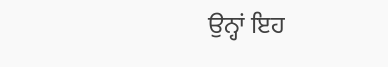ਉਨ੍ਹਾਂ ਇਹ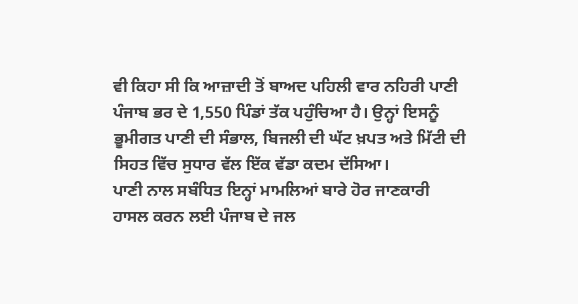ਵੀ ਕਿਹਾ ਸੀ ਕਿ ਆਜ਼ਾਦੀ ਤੋਂ ਬਾਅਦ ਪਹਿਲੀ ਵਾਰ ਨਹਿਰੀ ਪਾਣੀ ਪੰਜਾਬ ਭਰ ਦੇ 1,550 ਪਿੰਡਾਂ ਤੱਕ ਪਹੁੰਚਿਆ ਹੈ। ਉਨ੍ਹਾਂ ਇਸਨੂੰ ਭੂਮੀਗਤ ਪਾਣੀ ਦੀ ਸੰਭਾਲ, ਬਿਜਲੀ ਦੀ ਘੱਟ ਖ਼ਪਤ ਅਤੇ ਮਿੱਟੀ ਦੀ ਸਿਹਤ ਵਿੱਚ ਸੁਧਾਰ ਵੱਲ ਇੱਕ ਵੱਡਾ ਕਦਮ ਦੱਸਿਆ।
ਪਾਣੀ ਨਾਲ ਸਬੰਧਿਤ ਇਨ੍ਹਾਂ ਮਾਮਲਿਆਂ ਬਾਰੇ ਹੋਰ ਜਾਣਕਾਰੀ ਹਾਸਲ ਕਰਨ ਲਈ ਪੰਜਾਬ ਦੇ ਜਲ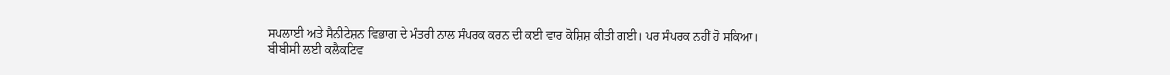ਸਪਲਾਈ ਅਤੇ ਸੈਨੀਟੇਸ਼ਨ ਵਿਭਾਗ ਦੇ ਮੰਤਰੀ ਨਾਲ ਸੰਪਰਕ ਕਰਨ ਦੀ ਕਈ ਵਾਰ ਕੋਸ਼ਿਸ਼ ਕੀਤੀ ਗਈ। ਪਰ ਸੰਪਰਕ ਨਹੀਂ ਹੋ ਸਕਿਆ।
ਬੀਬੀਸੀ ਲਈ ਕਲੈਕਟਿਵ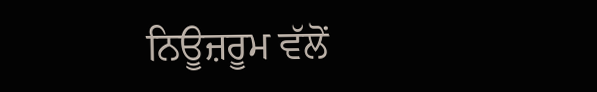ਨਿਊਜ਼ਰੂਮ ਵੱਲੋਂ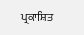ਪ੍ਰਕਾਸ਼ਿਤ